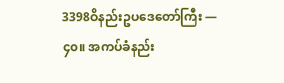3398ဝိနည်းဥပဒေတော်ကြီး — ၄၀။ အကပ်ခံနည်း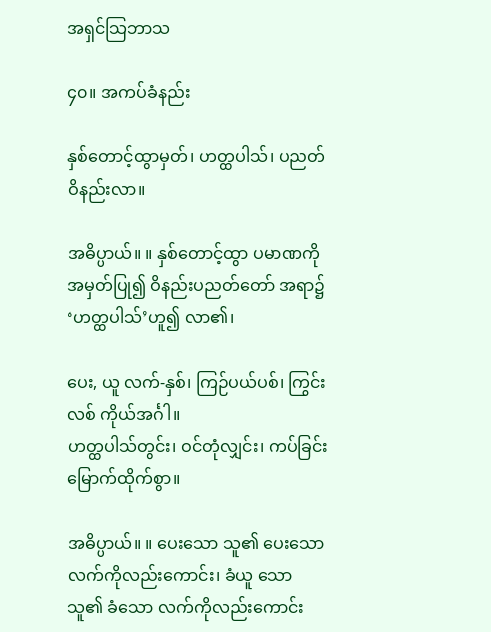အရှင်သြဘာသ

၄၀။ အကပ်ခံနည်း

နှစ်တောင့်ထွာမှတ်၊ ဟတ္ထပါသ်၊ ပညတ် ဝိနည်းလာ။

အဓိပ္ပာယ်။ ။ နှစ်တောင့်ထွာ ပမာဏကို အမှတ်ပြု၍ ဝိနည်းပညတ်တော် အရာ၌ ‘ဟတ္ထပါသ်’ဟူ၍ လာ၏၊

ပေး, ယူ လက်-နှစ်၊ ကြဉ်ပယ်ပစ်၊ ကြွင်းလစ် ကိုယ်အင်္ဂါ။
ဟတ္ထပါသ်တွင်း၊ ဝင်တုံလျှင်း၊ ကပ်ခြင်း မြောက်ထိုက်စွာ။

အဓိပ္ပာယ်။ ။ ပေးသော သူ၏ ပေးသော လက်ကိုလည်းကောင်း၊ ခံယူ သော သူ၏ ခံသော လက်ကိုလည်းကောင်း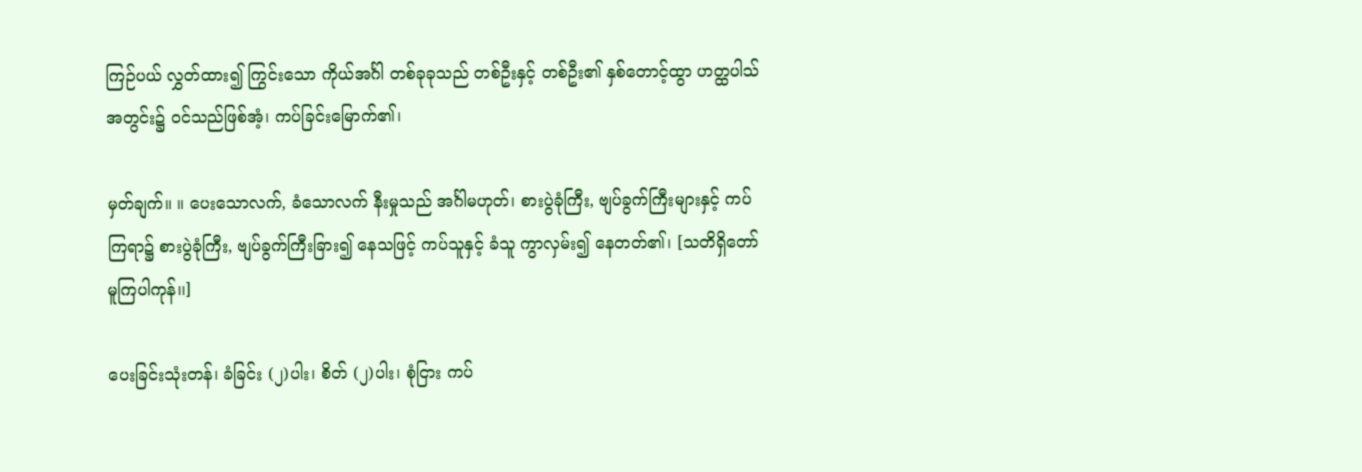ကြဉ်ပယ် လွှတ်ထား၍ ကြွင်းသော ကိုယ်အင်္ဂါ တစ်ခုခုသည် တစ်ဦးနှင့် တစ်ဦး၏ နှစ်တောင့်ထွာ ဟတ္ထပါသ် အတွင်း၌ ဝင်သည်ဖြစ်အံ့၊ ကပ်ခြင်းမြောက်၏၊

မှတ်ချက်။ ။ ပေးသောလက်, ခံသောလက် နီးမှုသည် အင်္ဂါမဟုတ်၊ စားပွဲခုံကြီး, ဗျပ်ခွက်ကြီးများနှင့် ကပ်ကြရာ၌ စားပွဲခုံကြီး, ဗျပ်ခွက်ကြီးခြား၍ နေသဖြင့် ကပ်သူနှင့် ခံသူ ကွာလှမ်း၍ နေတတ်၏၊ [သတိရှိတော်မူကြပါကုန်၊၊]

ပေးခြင်းသုံးတန်၊ ခံခြင်း (၂)ပါး၊ စိတ် (၂)ပါး၊ စုံငြား ကပ်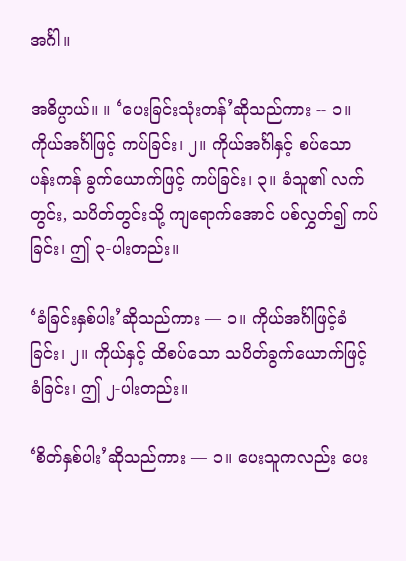အင်္ဂါ။

အဓိပ္ပာယ်။ ။ ‘ပေးခြင်းသုံးတန်’ဆိုသည်ကား -- ၁။ ကိုယ်အင်္ဂါဖြင့် ကပ်ခြင်း၊ ၂။ ကိုယ်အင်္ဂါနှင့် စပ်သော ပန်းကန် ခွက်ယောက်ဖြင့် ကပ်ခြင်း၊ ၃။ ခံသူ၏ လက်တွင်း, သပိတ်တွင်းသို့ ကျရောက်အောင် ပစ်လွှတ်၍ ကပ်ခြင်း၊ ဤ ၃-ပါးတည်း။

‘ခံခြင်းနှစ်ပါး’ဆိုသည်ကား — ၁။ ကိုယ်အင်္ဂါဖြင့်ခံခြင်း၊ ၂။ ကိုယ်နှင့် ထိစပ်သော သပိတ်ခွက်ယောက်ဖြင့် ခံခြင်း၊ ဤ ၂-ပါးတည်း။

‘စိတ်နှစ်ပါး’ဆိုသည်ကား — ၁။ ပေးသူကလည်း ပေး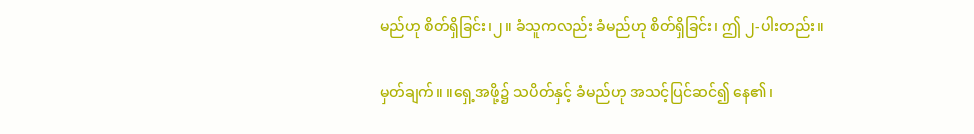မည်ဟု စိတ်ရှိခြင်း၊၂။ ခံသူကလည်း ခံမည်ဟု စိတ်ရှိခြင်း၊ ဤ ၂-ပါးတည်း။

မှတ်ချက်။ ။ရှေ့အဖို့၌ သပိတ်နှင့် ခံမည်ဟု အသင့်ပြင်ဆင်၍ နေ၏၊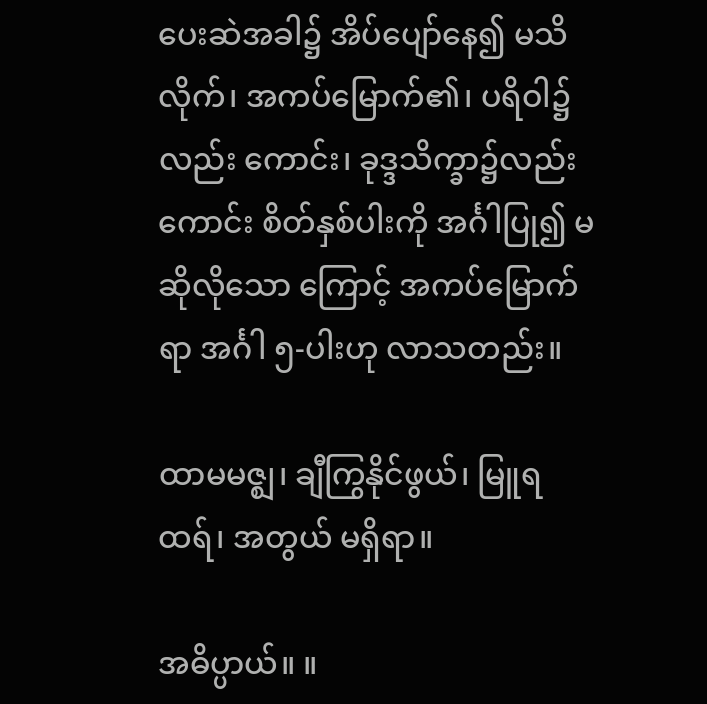ပေးဆဲအခါ၌ အိပ်ပျော်နေ၍ မသိလိုက်၊ အကပ်မြောက်၏၊ ပရိဝါ၌လည်း ကောင်း၊ ခုဒ္ဒသိက္ခာ၌လည်းကောင်း စိတ်နှစ်ပါးကို အင်္ဂါပြု၍ မဆိုလိုသော ကြောင့် အကပ်မြောက်ရာ အင်္ဂါ ၅-ပါးဟု လာသတည်း။

ထာမမဇ္ဈ၊ ချီကြွနိုင်ဖွယ်၊ မြူရထရ်၊ အတွယ် မရှိရာ။

အဓိပ္ပာယ်။ ။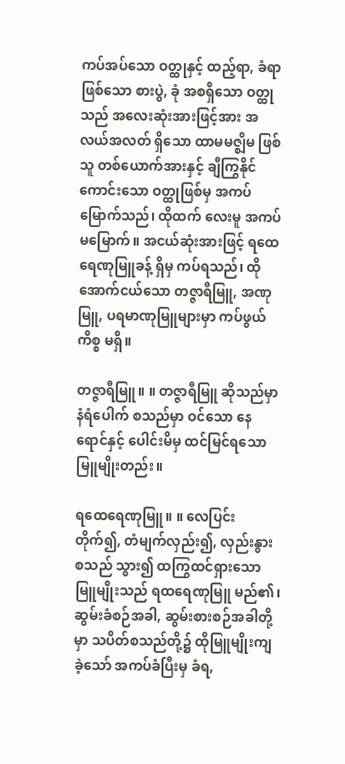ကပ်အပ်သော ဝတ္ထုနှင့် ထည့်ရာ, ခံရာဖြစ်သော စားပွဲ, ခုံ အစရှိသော ဝတ္ထုသည် အလေးဆုံးအားဖြင့်အား အလယ်အလတ် ရှိသော ထာမမဇ္ဈိမ ဖြစ်သူ တစ်ယောက်အားနှင့် ချီကြွနိုင်ကောင်းသော ဝတ္ထုဖြစ်မှ အကပ်မြောက်သည်၊ ထိုထက် လေးမူ အကပ်မမြောက်။ အငယ်ဆုံးအားဖြင့် ရထေရေဏုမြူခန့် ရှိမှ ကပ်ရသည်၊ ထိုအောက်ငယ်သော တဇ္ဇာရီမြူ, အဏုမြူ, ပရမာဏုမြူများမှာ ကပ်ဖွယ်ကိစ္စ မရှိ။

တဇ္ဇာရီမြူ။ ။ တဇ္ဇာရီမြူ ဆိုသည်မှာ နံရံပေါက် စသည်မှာ ဝင်သော နေရောင်နှင့် ပေါင်းမိမှ ထင်မြင်ရသော မြူမျိုးတည်း။

ရထေရေဏုမြူ။ ။ လေပြင်းတိုက်၍, တံမျက်လှည်း၍, လှည်းနွား စသည် သွား၍ ထကြွထင်ရှားသော မြူမျိုးသည် ရထရေဏုမြူ မည်၏၊ ဆွမ်းခံစဉ်အခါ, ဆွမ်းစားစဉ်အခါတို့မှာ သပိတ်စသည်တို့၌ ထိုမြူမျိုးကျခဲ့သော် အကပ်ခံပြီးမှ ခံရ,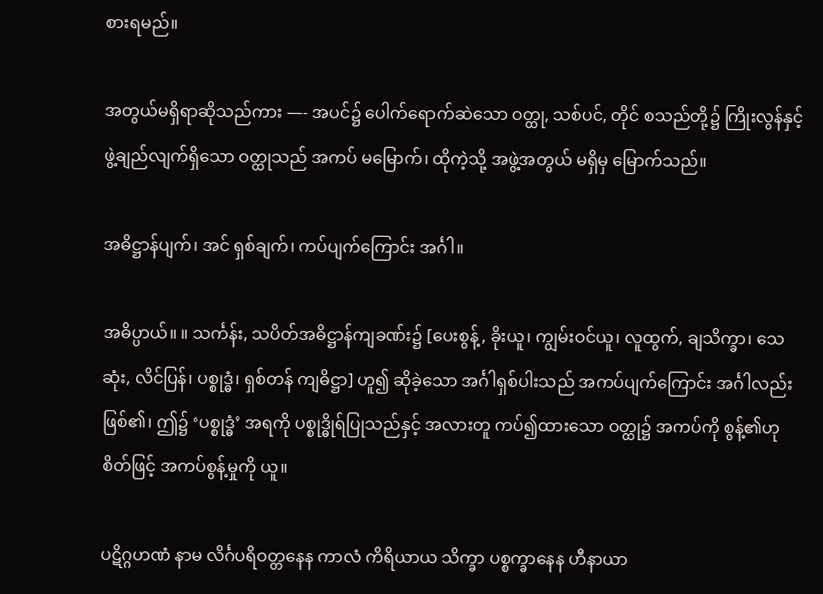စားရမည်။

အတွယ်မရှိရာဆိုသည်ကား —- အပင်၌ ပေါက်ရောက်ဆဲသော ဝတ္ထု, သစ်ပင်, တိုင် စသည်တို့၌ ကြိုးလွန်နှင့် ဖွဲ့ချည်လျက်ရှိသော ဝတ္ထုသည် အကပ် မမြောက်၊ ထိုကဲ့သို့ အဖွဲ့အတွယ် မရှိမှ မြောက်သည်။

အဓိဋ္ဌာန်ပျက်၊ အင် ရှစ်ချက်၊ ကပ်ပျက်ကြောင်း အင်္ဂါ။

အဓိပ္ပာယ်။ ။ သင်္ကန်း, သပိတ်အဓိဋ္ဌာန်ကျခဏ်း၌ [ပေးစွန့်, ခိုးယူ၊ ကျွမ်းဝင်ယူ၊ လူထွက်, ချသိက္ခာ၊ သေဆုံး, လိင်ပြန်၊ ပစ္စုဒ္ဓံ၊ ရှစ်တန် ကျဓိဋ္ဌာ] ဟူ၍ ဆိုခဲ့သော အင်္ဂါရှစ်ပါးသည် အကပ်ပျက်ကြောင်း အင်္ဂါလည်း ဖြစ်၏၊ ဤ၌ ‘ပစ္စုဒ္ဓံ’ အရကို ပစ္စုဒ္ဓိုရ်ပြုသည်နှင့် အလားတူ ကပ်၍ထားသော ဝတ္ထု၌ အကပ်ကို စွန့်၏ဟု စိတ်ဖြင့် အကပ်စွန့်မှုကို ယူ။

ပဋိဂ္ဂဟဏံ နာမ လိင်္ဂပရိဝတ္တနေန ကာလံ ကိရိယာယ သိက္ခာ ပစ္စက္ခာနေန ဟီနာယာ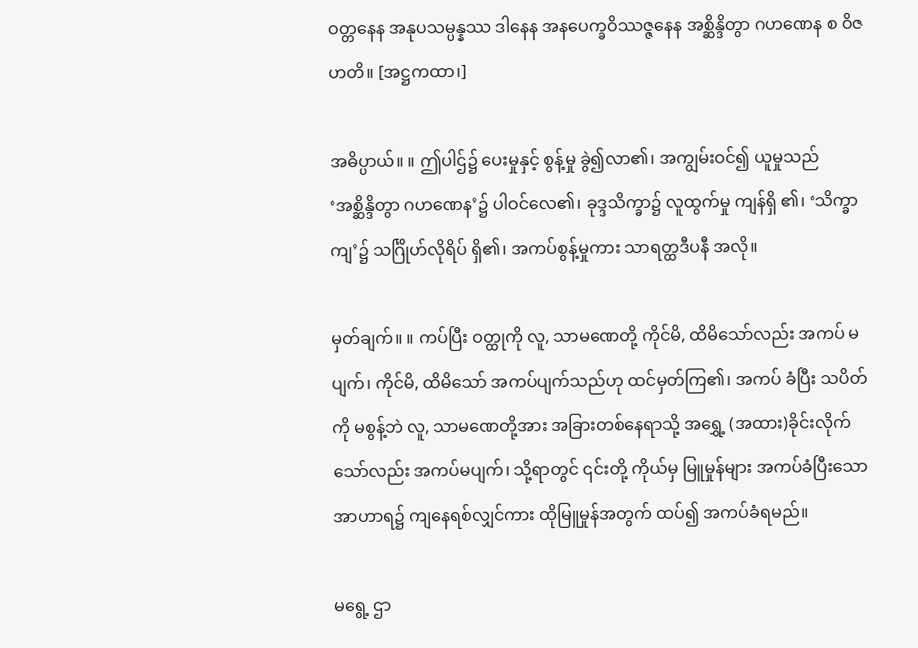ဝတ္တနေန အနုပသမ္ပန္နဿ ဒါနေန အနပေက္ခဝိဿဇ္ဇနေန အစ္ဆိန္ဒိတွာ ဂဟဏေန စ ဝိဇဟတိ။ [အဋ္ဌကထာ၊]

အဓိပ္ပာယ်။ ။ ဤပါဌ်၌ ပေးမှုနှင့် စွန့်မှု ခွဲ၍လာ၏၊ အကျွမ်းဝင်၍ ယူမှုသည် ‘အစ္ဆိန္ဒိတွာ ဂဟဏေန’၌ ပါဝင်လေ၏၊ ခုဒ္ဒသိက္ခာ၌ လူထွက်မှု ကျန်ရှိ ၏၊ ‘သိက္ခာကျ’၌ သင်္ဂြိုဟ်လိုရိပ် ရှိ၏၊ အကပ်စွန့်မှုကား သာရတ္ထဒီပနီ အလို။

မှတ်ချက်။ ။ ကပ်ပြီး ဝတ္ထုကို လူ, သာမဏေတို့ ကိုင်မိ, ထိမိသော်လည်း အကပ် မပျက်၊ ကိုင်မိ, ထိမိသော် အကပ်ပျက်သည်ဟု ထင်မှတ်ကြ၏၊ အကပ် ခံပြီး သပိတ်ကို မစွန့်ဘဲ လူ, သာမဏေတို့အား အခြားတစ်နေရာသို့ အရွှေ့ (အထား)ခိုင်းလိုက်သော်လည်း အကပ်မပျက်၊ သို့ရာတွင် ၎င်းတို့ ကိုယ်မှ မြူမှုန်များ အကပ်ခံပြီးသော အာဟာရ၌ ကျနေရစ်လျှင်ကား ထိုမြူမှုန်အတွက် ထပ်၍ အကပ်ခံရမည်။

မရွေ့ ဌာ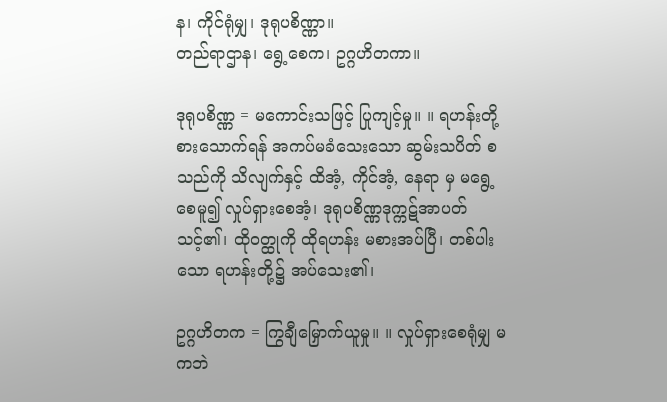န၊ ကိုင်ရုံမျှ၊ ဒုရုပစိဏ္ဏာ။
တည်ရာဌာန၊ ရွေ့စေက၊ ဥဂ္ဂဟိတကာ။

ဒုရုပစိဏ္ဏ = မကောင်းသဖြင့် ပြုကျင့်မှု။ ။ ရဟန်းတို့ စားသောက်ရန် အကပ်မခံသေးသော ဆွမ်းသပိတ် စသည်ကို သိလျက်နှင့် ထိအံ့, ကိုင်အံ့, နေရာ မှ မရွေ့စေမူ၍ လှုပ်ရှားစေအံ့၊ ဒုရုပစိဏ္ဏဒုက္ကဋ်အာပတ်သင့်၏၊ ထိုဝတ္ထုကို ထိုရဟန်း မစားအပ်ပြီ၊ တစ်ပါးသော ရဟန်းတို့၌ အပ်သေး၏၊

ဥဂ္ဂဟိတက = ကြွချီမြှောက်ယူမှု။ ။ လှုပ်ရှားစေရုံမျှ မကဘဲ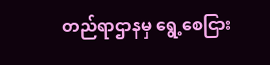တည်ရာဌာနမှ ရွေ့စေငြား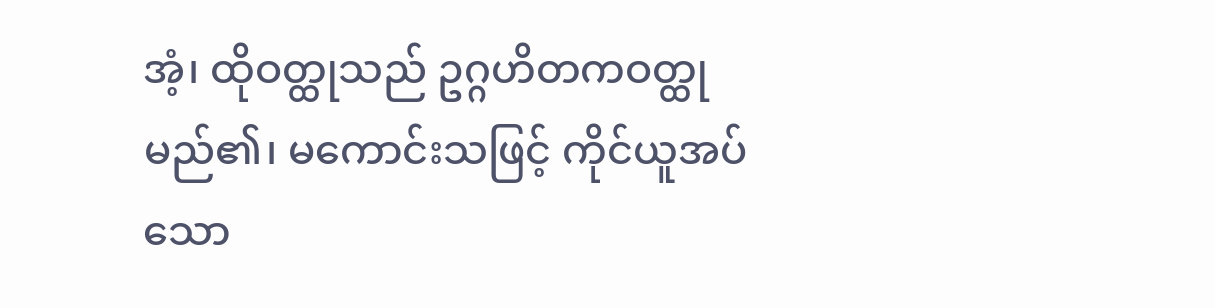အံ့၊ ထိုဝတ္ထုသည် ဥဂ္ဂဟိတကဝတ္ထု မည်၏၊ မကောင်းသဖြင့် ကိုင်ယူအပ်သော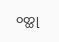ဝတ္ထု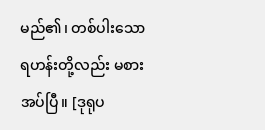မည်၏၊ တစ်ပါးသော ရဟန်းတို့လည်း မစားအပ်ပြီ။ [ဒုရုပ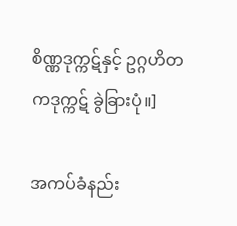စိဏ္ဏဒုက္ကဋ်နှင့် ဥဂ္ဂဟိတကဒုက္ကဋ် ခွဲခြားပုံ။]

အကပ်ခံနည်း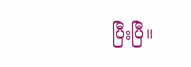ပြီးပြီ။